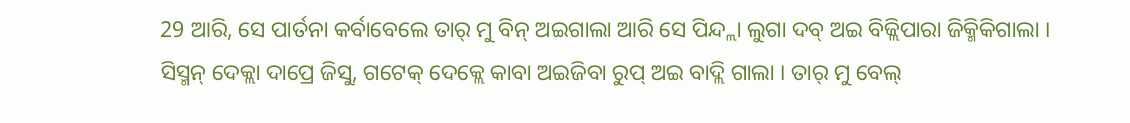29 ଆରି, ସେ ପାର୍ତନା କର୍ବାବେଲେ ତାର୍ ମୁ ବିନ୍ ଅଇଗାଲା ଆରି ସେ ପିନ୍ଦ୍ଲା ଲୁଗା ଦବ୍ ଅଇ ବିଜ୍ଲିପାରା ଜିକ୍ମିକିଗାଲା ।
ସିସ୍ମନ୍ ଦେକ୍ଲା ଦାପ୍ରେ ଜିସୁ, ଗଟେକ୍ ଦେକ୍ଲେ କାବା ଅଇଜିବା ରୁପ୍ ଅଇ ବାଦ୍ଲି ଗାଲା । ତାର୍ ମୁ ବେଲ୍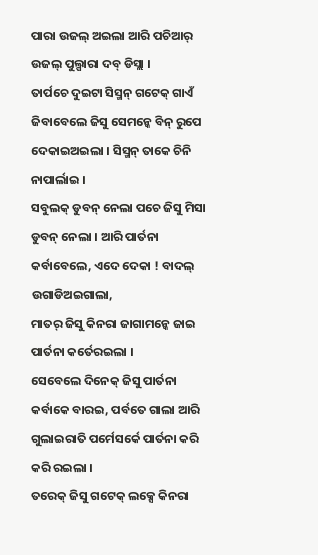ପାରା ଉଜଲ୍ ଅଇଲା ଆରି ପଚିଆର୍ ଉଜଲ୍ ପୁଲ୍ପାରା ଦବ୍ ଡିସ୍ଲା ।
ତାର୍ପଚେ ଦୁଇଟା ସିସ୍ମନ୍ ଗଟେକ୍ ଗାଏଁ ଜିବାବେଲେ ଜିସୁ ସେମନ୍କେ ବିନ୍ ରୁପେ ଦେକାଇଅଇଲା । ସିସ୍ମନ୍ ତାକେ ଚିନି ନାପାର୍ଲାଇ ।
ସବୁଲକ୍ ଡୁବନ୍ ନେଲା ପଚେ ଜିସୁ ମିସା ଡୁବନ୍ ନେଲା । ଆରି ପାର୍ତନା କର୍ବାବେଲେ, ଏଦେ ଦେକା ! ବାଦଲ୍ ଉଗାଡିଅଇଗାଲା,
ମାତର୍ ଜିସୁ କିନରା ଜାଗାମନ୍କେ ଜାଇ ପାର୍ତନା କର୍ତେରଇଲା ।
ସେବେଲେ ଦିନେକ୍ ଜିସୁ ପାର୍ତନା କର୍ବାକେ ବାରଇ, ପର୍ବତେ ଗାଲା ଆରି ଗୁଲାଇରାତି ପର୍ମେସର୍କେ ପାର୍ତନା କରି କରି ରଇଲା ।
ତରେକ୍ ଜିସୁ ଗଟେକ୍ ଲକ୍ସେ କିନରା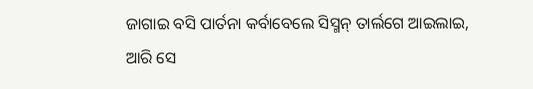ଜାଗାଇ ବସି ପାର୍ତନା କର୍ବାବେଲେ ସିସ୍ମନ୍ ତାର୍ଲଗେ ଆଇଲାଇ, ଆରି ସେ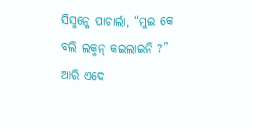ସିସ୍ମନ୍କେ ପାଚାର୍ଲା, “ମୁଇ କେ ବଲି ଲକ୍ମନ୍ କଇଲାଇନି ?”
ଆରି ଏଦେ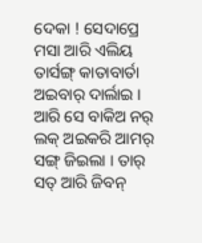ଦେକା ! ସେଦାପ୍ରେ ମସା ଆରି ଏଲିୟ ତାର୍ସଙ୍ଗ୍ କାତାବାର୍ତା ଅଇବାର୍ ଦାର୍ଲାଇ ।
ଆରି ସେ ବାକିଅ ନର୍ ଲକ୍ ଅଇକରି ଆମର୍ ସଙ୍ଗ୍ ଜିଇଲା । ତାର୍ ସତ୍ ଆରି ଜିବନ୍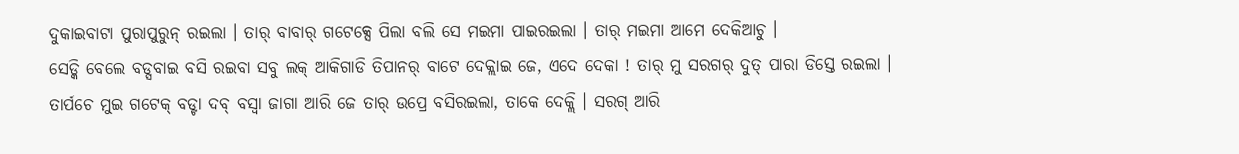ଦୁକାଇବାଟା ପୁରାପୁରୁନ୍ ରଇଲା । ତାର୍ ବାବାର୍ ଗଟେକ୍ସେ ପିଲା ବଲି ସେ ମଇମା ପାଇରଇଲା । ତାର୍ ମଇମା ଆମେ ଦେକିଆଚୁ ।
ସେଡ୍କି ବେଲେ ବଡ୍ସବାଇ ବସି ରଇବା ସବୁ ଲକ୍ ଆକିଗାଡି ତିପାନର୍ ବାଟେ ଦେକ୍ଲାଇ ଜେ, ଏଦେ ଦେକା ! ତାର୍ ମୁ ସରଗର୍ ଦୁତ୍ ପାରା ଡିସ୍ତେ ରଇଲା ।
ତାର୍ପଚେ ମୁଇ ଗଟେକ୍ ବଡ୍ଟା ଦବ୍ ବସ୍ବା ଜାଗା ଆରି ଜେ ତାର୍ ଉପ୍ରେ ବସିରଇଲା, ତାକେ ଦେକ୍ଲି । ସରଗ୍ ଆରି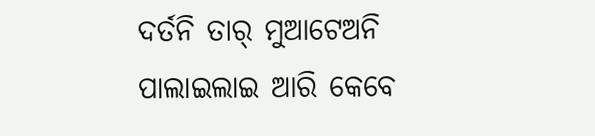ଦର୍ତନି ତାର୍ ମୁଆଟେଅନି ପାଲାଇଲାଇ ଆରି କେବେ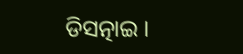ଡିସତ୍ନାଇ ।